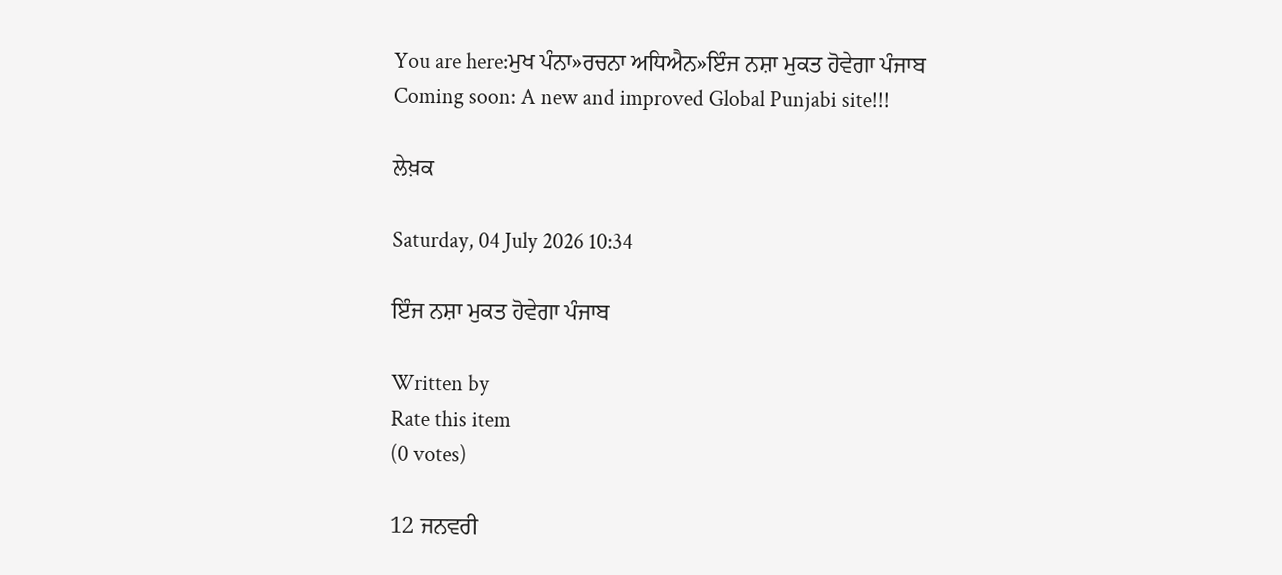You are here:ਮੁਖ ਪੰਨਾ»ਰਚਨਾ ਅਧਿਐਨ»ਇੰਜ ਨਸ਼ਾ ਮੁਕਤ ਹੋਵੇਗਾ ਪੰਜਾਬ
Coming soon: A new and improved Global Punjabi site!!!

ਲੇਖ਼ਕ

Saturday, 04 July 2026 10:34

ਇੰਜ ਨਸ਼ਾ ਮੁਕਤ ਹੋਵੇਗਾ ਪੰਜਾਬ

Written by
Rate this item
(0 votes)

12 ਜਨਵਰੀ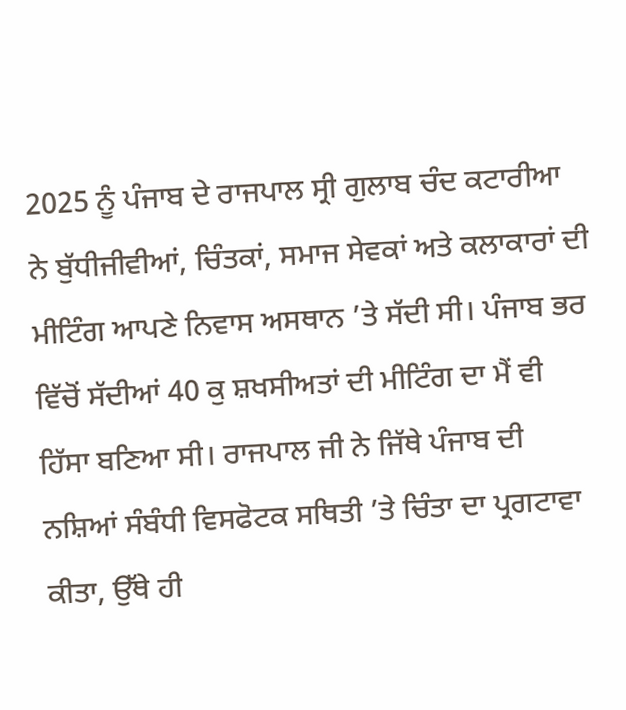2025 ਨੂੰ ਪੰਜਾਬ ਦੇ ਰਾਜਪਾਲ ਸ੍ਰੀ ਗੁਲਾਬ ਚੰਦ ਕਟਾਰੀਆ ਨੇ ਬੁੱਧੀਜੀਵੀਆਂ, ਚਿੰਤਕਾਂ, ਸਮਾਜ ਸੇਵਕਾਂ ਅਤੇ ਕਲਾਕਾਰਾਂ ਦੀ ਮੀਟਿੰਗ ਆਪਣੇ ਨਿਵਾਸ ਅਸਥਾਨ ’ਤੇ ਸੱਦੀ ਸੀ। ਪੰਜਾਬ ਭਰ ਵਿੱਚੋਂ ਸੱਦੀਆਂ 40 ਕੁ ਸ਼ਖਸੀਅਤਾਂ ਦੀ ਮੀਟਿੰਗ ਦਾ ਮੈਂ ਵੀ ਹਿੱਸਾ ਬਣਿਆ ਸੀ। ਰਾਜਪਾਲ ਜੀ ਨੇ ਜਿੱਥੇ ਪੰਜਾਬ ਦੀ ਨਸ਼ਿਆਂ ਸੰਬੰਧੀ ਵਿਸਫੋਟਕ ਸਥਿਤੀ ’ਤੇ ਚਿੰਤਾ ਦਾ ਪ੍ਰਗਟਾਵਾ ਕੀਤਾ, ਉੱਥੇ ਹੀ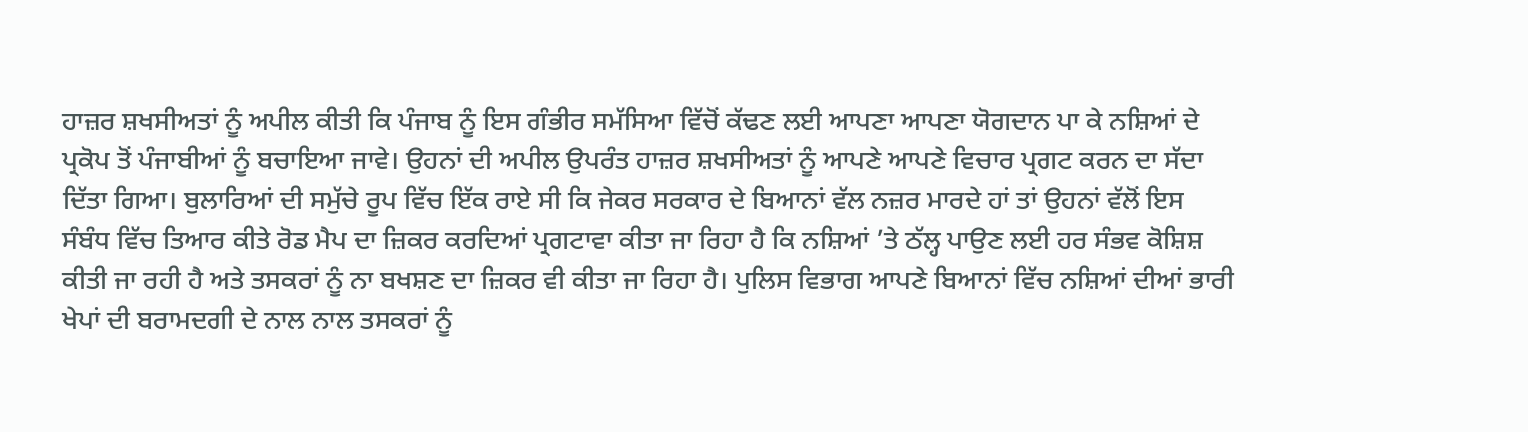ਹਾਜ਼ਰ ਸ਼ਖਸੀਅਤਾਂ ਨੂੰ ਅਪੀਲ ਕੀਤੀ ਕਿ ਪੰਜਾਬ ਨੂੰ ਇਸ ਗੰਭੀਰ ਸਮੱਸਿਆ ਵਿੱਚੋਂ ਕੱਢਣ ਲਈ ਆਪਣਾ ਆਪਣਾ ਯੋਗਦਾਨ ਪਾ ਕੇ ਨਸ਼ਿਆਂ ਦੇ ਪ੍ਰਕੋਪ ਤੋਂ ਪੰਜਾਬੀਆਂ ਨੂੰ ਬਚਾਇਆ ਜਾਵੇ। ਉਹਨਾਂ ਦੀ ਅਪੀਲ ਉਪਰੰਤ ਹਾਜ਼ਰ ਸ਼ਖਸੀਅਤਾਂ ਨੂੰ ਆਪਣੇ ਆਪਣੇ ਵਿਚਾਰ ਪ੍ਰਗਟ ਕਰਨ ਦਾ ਸੱਦਾ ਦਿੱਤਾ ਗਿਆ। ਬੁਲਾਰਿਆਂ ਦੀ ਸਮੁੱਚੇ ਰੂਪ ਵਿੱਚ ਇੱਕ ਰਾਏ ਸੀ ਕਿ ਜੇਕਰ ਸਰਕਾਰ ਦੇ ਬਿਆਨਾਂ ਵੱਲ ਨਜ਼ਰ ਮਾਰਦੇ ਹਾਂ ਤਾਂ ਉਹਨਾਂ ਵੱਲੋਂ ਇਸ ਸੰਬੰਧ ਵਿੱਚ ਤਿਆਰ ਕੀਤੇ ਰੋਡ ਮੈਪ ਦਾ ਜ਼ਿਕਰ ਕਰਦਿਆਂ ਪ੍ਰਗਟਾਵਾ ਕੀਤਾ ਜਾ ਰਿਹਾ ਹੈ ਕਿ ਨਸ਼ਿਆਂ ’ਤੇ ਠੱਲ੍ਹ ਪਾਉਣ ਲਈ ਹਰ ਸੰਭਵ ਕੋਸ਼ਿਸ਼ ਕੀਤੀ ਜਾ ਰਹੀ ਹੈ ਅਤੇ ਤਸਕਰਾਂ ਨੂੰ ਨਾ ਬਖਸ਼ਣ ਦਾ ਜ਼ਿਕਰ ਵੀ ਕੀਤਾ ਜਾ ਰਿਹਾ ਹੈ। ਪੁਲਿਸ ਵਿਭਾਗ ਆਪਣੇ ਬਿਆਨਾਂ ਵਿੱਚ ਨਸ਼ਿਆਂ ਦੀਆਂ ਭਾਰੀ ਖੇਪਾਂ ਦੀ ਬਰਾਮਦਗੀ ਦੇ ਨਾਲ ਨਾਲ ਤਸਕਰਾਂ ਨੂੰ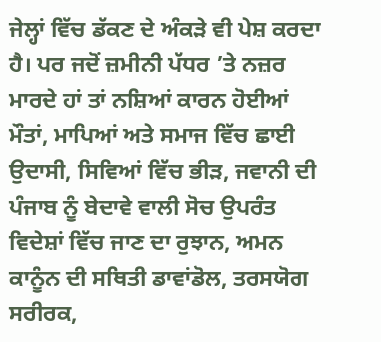ਜੇਲ੍ਹਾਂ ਵਿੱਚ ਡੱਕਣ ਦੇ ਅੰਕੜੇ ਵੀ ਪੇਸ਼ ਕਰਦਾ ਹੈ। ਪਰ ਜਦੋਂ ਜ਼ਮੀਨੀ ਪੱਧਰ ’ਤੇ ਨਜ਼ਰ ਮਾਰਦੇ ਹਾਂ ਤਾਂ ਨਸ਼ਿਆਂ ਕਾਰਨ ਹੋਈਆਂ ਮੌਤਾਂ, ਮਾਪਿਆਂ ਅਤੇ ਸਮਾਜ ਵਿੱਚ ਛਾਈ ਉਦਾਸੀ, ਸਿਵਿਆਂ ਵਿੱਚ ਭੀੜ, ਜਵਾਨੀ ਦੀ ਪੰਜਾਬ ਨੂੰ ਬੇਦਾਵੇ ਵਾਲੀ ਸੋਚ ਉਪਰੰਤ ਵਿਦੇਸ਼ਾਂ ਵਿੱਚ ਜਾਣ ਦਾ ਰੁਝਾਨ, ਅਮਨ ਕਾਨੂੰਨ ਦੀ ਸਥਿਤੀ ਡਾਵਾਂਡੋਲ, ਤਰਸਯੋਗ ਸਰੀਰਕ,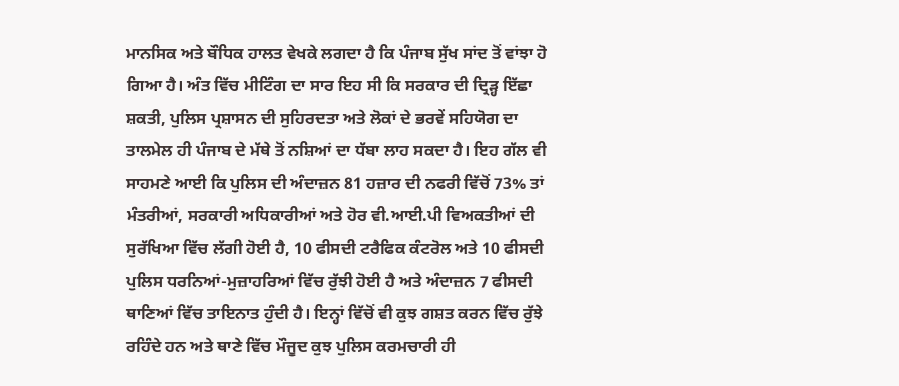ਮਾਨਸਿਕ ਅਤੇ ਬੌਧਿਕ ਹਾਲਤ ਵੇਖਕੇ ਲਗਦਾ ਹੈ ਕਿ ਪੰਜਾਬ ਸੁੱਖ ਸਾਂਦ ਤੋਂ ਵਾਂਝਾ ਹੋ ਗਿਆ ਹੈ। ਅੰਤ ਵਿੱਚ ਮੀਟਿੰਗ ਦਾ ਸਾਰ ਇਹ ਸੀ ਕਿ ਸਰਕਾਰ ਦੀ ਦ੍ਰਿੜ੍ਹ ਇੱਛਾ ਸ਼ਕਤੀ, ਪੁਲਿਸ ਪ੍ਰਸ਼ਾਸਨ ਦੀ ਸੁਹਿਰਦਤਾ ਅਤੇ ਲੋਕਾਂ ਦੇ ਭਰਵੇਂ ਸਹਿਯੋਗ ਦਾ ਤਾਲਮੇਲ ਹੀ ਪੰਜਾਬ ਦੇ ਮੱਥੇ ਤੋਂ ਨਸ਼ਿਆਂ ਦਾ ਧੱਬਾ ਲਾਹ ਸਕਦਾ ਹੈ। ਇਹ ਗੱਲ ਵੀ ਸਾਹਮਣੇ ਆਈ ਕਿ ਪੁਲਿਸ ਦੀ ਅੰਦਾਜ਼ਨ 81 ਹਜ਼ਾਰ ਦੀ ਨਫਰੀ ਵਿੱਚੋਂ 73% ਤਾਂ ਮੰਤਰੀਆਂ, ਸਰਕਾਰੀ ਅਧਿਕਾਰੀਆਂ ਅਤੇ ਹੋਰ ਵੀ.ਆਈ.ਪੀ ਵਿਅਕਤੀਆਂ ਦੀ ਸੁਰੱਖਿਆ ਵਿੱਚ ਲੱਗੀ ਹੋਈ ਹੈ, 10 ਫੀਸਦੀ ਟਰੈਫਿਕ ਕੰਟਰੋਲ ਅਤੇ 10 ਫੀਸਦੀ ਪੁਲਿਸ ਧਰਨਿਆਂ-ਮੁਜ਼ਾਹਰਿਆਂ ਵਿੱਚ ਰੁੱਝੀ ਹੋਈ ਹੈ ਅਤੇ ਅੰਦਾਜ਼ਨ 7 ਫੀਸਦੀ ਥਾਣਿਆਂ ਵਿੱਚ ਤਾਇਨਾਤ ਹੁੰਦੀ ਹੈ। ਇਨ੍ਹਾਂ ਵਿੱਚੋਂ ਵੀ ਕੁਝ ਗਸ਼ਤ ਕਰਨ ਵਿੱਚ ਰੁੱਝੇ ਰਹਿੰਦੇ ਹਨ ਅਤੇ ਥਾਣੇ ਵਿੱਚ ਮੌਜੂਦ ਕੁਝ ਪੁਲਿਸ ਕਰਮਚਾਰੀ ਹੀ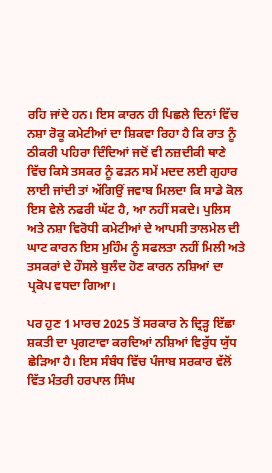ਰਹਿ ਜਾਂਦੇ ਹਨ। ਇਸ ਕਾਰਨ ਹੀ ਪਿਛਲੇ ਦਿਨਾਂ ਵਿੱਚ ਨਸ਼ਾ ਰੋਕੂ ਕਮੇਟੀਆਂ ਦਾ ਸ਼ਿਕਵਾ ਰਿਹਾ ਹੈ ਕਿ ਰਾਤ ਨੂੰ ਠੀਕਰੀ ਪਹਿਰਾ ਦਿੰਦਿਆਂ ਜਦੋਂ ਵੀ ਨਜ਼ਦੀਕੀ ਥਾਣੇ ਵਿੱਚ ਕਿਸੇ ਤਸਕਰ ਨੂੰ ਫੜਨ ਸਮੇਂ ਮਦਦ ਲਈ ਗੁਹਾਰ ਲਾਈ ਜਾਂਦੀ ਤਾਂ ਅੱਗਿਉਂ ਜਵਾਬ ਮਿਲਦਾ ਕਿ ਸਾਡੇ ਕੋਲ ਇਸ ਵੇਲੇ ਨਫਰੀ ਘੱਟ ਹੈ, ਆ ਨਹੀਂ ਸਕਦੇ। ਪੁਲਿਸ ਅਤੇ ਨਸ਼ਾ ਵਿਰੋਧੀ ਕਮੇਟੀਆਂ ਦੇ ਆਪਸੀ ਤਾਲਮੇਲ ਦੀ ਘਾਟ ਕਾਰਨ ਇਸ ਮੁਹਿੰਮ ਨੂੰ ਸਫਲਤਾ ਨਹੀਂ ਮਿਲੀ ਅਤੇ ਤਸਕਰਾਂ ਦੇ ਹੌਸਲੇ ਬੁਲੰਦ ਹੋਣ ਕਾਰਨ ਨਸ਼ਿਆਂ ਦਾ ਪ੍ਰਕੋਪ ਵਧਦਾ ਗਿਆ।

ਪਰ ਹੁਣ 1 ਮਾਰਚ 2025 ਤੋਂ ਸਰਕਾਰ ਨੇ ਦ੍ਰਿੜ੍ਹ ਇੱਛਾ ਸ਼ਕਤੀ ਦਾ ਪ੍ਰਗਟਾਵਾ ਕਰਦਿਆਂ ਨਸ਼ਿਆਂ ਵਿਰੁੱਧ ਯੁੱਧ ਛੇੜਿਆ ਹੈ। ਇਸ ਸੰਬੰਧ ਵਿੱਚ ਪੰਜਾਬ ਸਰਕਾਰ ਵੱਲੋਂ ਵਿੱਤ ਮੰਤਰੀ ਹਰਪਾਲ ਸਿੰਘ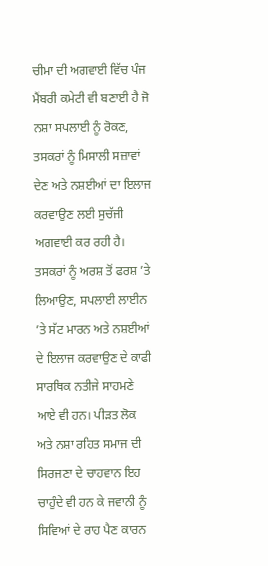ਚੀਮਾ ਦੀ ਅਗਵਾਈ ਵਿੱਚ ਪੰਜ ਮੈਂਬਰੀ ਕਮੇਟੀ ਵੀ ਬਣਾਈ ਹੈ ਜੋ ਨਸ਼ਾ ਸਪਲਾਈ ਨੂੰ ਰੋਕਣ, ਤਸਕਰਾਂ ਨੂੰ ਮਿਸਾਲੀ ਸਜ਼ਾਵਾਂ ਦੇਣ ਅਤੇ ਨਸ਼ਈਆਂ ਦਾ ਇਲਾਜ ਕਰਵਾਉਣ ਲਈ ਸੁਚੱਜੀ ਅਗਵਾਈ ਕਰ ਰਹੀ ਹੈ। ਤਸਕਰਾਂ ਨੂੰ ਅਰਸ਼ ਤੋਂ ਫਰਸ਼ ’ਤੇ ਲਿਆਉਣ, ਸਪਲਾਈ ਲਾਈਨ ’ਤੇ ਸੱਟ ਮਾਰਨ ਅਤੇ ਨਸ਼ਈਆਂ ਦੇ ਇਲਾਜ ਕਰਵਾਉਣ ਦੇ ਕਾਫੀ ਸਾਰਥਿਕ ਨਤੀਜੇ ਸਾਹਮਣੇ ਆਏ ਵੀ ਹਨ। ਪੀੜਤ ਲੋਕ ਅਤੇ ਨਸ਼ਾ ਰਹਿਤ ਸਮਾਜ ਦੀ ਸਿਰਜਣਾ ਦੇ ਚਾਹਵਾਨ ਇਹ ਚਾਹੁੰਦੇ ਵੀ ਹਨ ਕੇ ਜਵਾਨੀ ਨੂੰ ਸਿਵਿਆਂ ਦੇ ਰਾਹ ਪੈਣ ਕਾਰਨ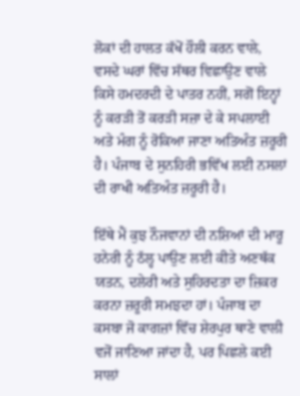ਲੋਕਾਂ ਦੀ ਹਾਲਤ ਕੱਖੋਂ ਹੌਲੀ ਕਰਨ ਵਾਲੇ, ਵਸਦੇ ਘਰਾਂ ਵਿੱਚ ਸੱਥਰ ਵਿਛਾਉਣ ਵਾਲੇ ਕਿਸੇ ਹਮਦਰਦੀ ਦੇ ਪਾਤਰ ਨਹੀਂ, ਸਗੋਂ ਇਨ੍ਹਾਂ ਨੂੰ ਕਰੜੀ ਤੋਂ ਕਰੜੀ ਸਜ਼ਾ ਦੇ ਕੇ ਸਪਲਾਈ ਅਤੇ ਮੰਗ ਨੂੰ ਰੋਕਿਆ ਜਾਣਾ ਅਤਿਅੰਤ ਜ਼ਰੂਰੀ ਹੈ। ਪੰਜਾਬ ਦੇ ਸੁਨਹਿਰੀ ਭਵਿੱਖ ਲਈ ਨਸਲਾਂ ਦੀ ਰਾਖੀ ਅਤਿਅੰਤ ਜ਼ਰੂਰੀ ਹੈ।

ਇੱਥੇ ਮੈਂ ਕੁਝ ਨੌਜਵਾਨਾਂ ਦੀ ਨਸ਼ਿਆਂ ਦੀ ਮਾਰੂ ਹਨੇਰੀ ਨੂੰ ਠੱਲ੍ਹ ਪਾਉਣ ਲਈ ਕੀਤੇ ਅਣਥੱਕ ਯਤਨ, ਦਲੇਰੀ ਅਤੇ ਸੁਹਿਰਦਤਾ ਦਾ ਜ਼ਿਕਰ ਕਰਨਾ ਜ਼ਰੂਰੀ ਸਮਝਦਾ ਹਾਂ। ਪੰਜਾਬ ਦਾ ਕਸਬਾ ਜੋ ਕਾਗਜ਼ਾਂ ਵਿੱਚ ਸ਼ੇਰਪੁਰ ਥਾਣੇ ਵਾਲੀ ਵਜੋਂ ਜਾਣਿਆ ਜਾਂਦਾ ਹੈ, ਪਰ ਪਿਛਲੇ ਕਈ ਸਾਲਾਂ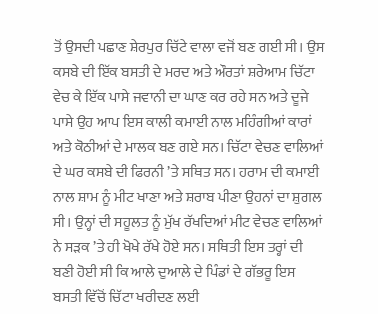ਤੋਂ ਉਸਦੀ ਪਛਾਣ ਸ਼ੇਰਪੁਰ ਚਿੱਟੇ ਵਾਲਾ ਵਜੋਂ ਬਣ ਗਈ ਸੀ। ਉਸ ਕਸਬੇ ਦੀ ਇੱਕ ਬਸਤੀ ਦੇ ਮਰਦ ਅਤੇ ਔਰਤਾਂ ਸ਼ਰੇਆਮ ਚਿੱਟਾ ਵੇਚ ਕੇ ਇੱਕ ਪਾਸੇ ਜਵਾਨੀ ਦਾ ਘਾਣ ਕਰ ਰਹੇ ਸਨ ਅਤੇ ਦੂਜੇ ਪਾਸੇ ਉਹ ਆਪ ਇਸ ਕਾਲੀ ਕਮਾਈ ਨਾਲ ਮਹਿੰਗੀਆਂ ਕਾਰਾਂ ਅਤੇ ਕੋਠੀਆਂ ਦੇ ਮਾਲਕ ਬਣ ਗਏ ਸਨ। ਚਿੱਟਾ ਵੇਚਣ ਵਾਲਿਆਂ ਦੇ ਘਰ ਕਸਬੇ ਦੀ ਫਿਰਨੀ ’ਤੇ ਸਥਿਤ ਸਨ। ਹਰਾਮ ਦੀ ਕਮਾਈ ਨਾਲ ਸ਼ਾਮ ਨੂੰ ਮੀਟ ਖਾਣਾ ਅਤੇ ਸ਼ਰਾਬ ਪੀਣਾ ਉਹਨਾਂ ਦਾ ਸ਼ੁਗਲ ਸੀ। ਉਨ੍ਹਾਂ ਦੀ ਸਹੂਲਤ ਨੂੰ ਮੁੱਖ ਰੱਖਦਿਆਂ ਮੀਟ ਵੇਚਣ ਵਾਲਿਆਂ ਨੇ ਸੜਕ ’ਤੇ ਹੀ ਖੋਖੇ ਰੱਖੇ ਹੋਏ ਸਨ। ਸਥਿਤੀ ਇਸ ਤਰ੍ਹਾਂ ਦੀ ਬਣੀ ਹੋਈ ਸੀ ਕਿ ਆਲੇ ਦੁਆਲੇ ਦੇ ਪਿੰਡਾਂ ਦੇ ਗੱਭਰੂ ਇਸ ਬਸਤੀ ਵਿੱਚੋਂ ਚਿੱਟਾ ਖਰੀਦਣ ਲਈ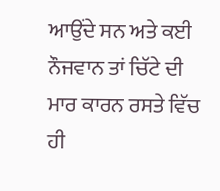ਆਉਂਦੇ ਸਨ ਅਤੇ ਕਈ ਨੌਜਵਾਨ ਤਾਂ ਚਿੱਟੇ ਦੀ ਮਾਰ ਕਾਰਨ ਰਸਤੇ ਵਿੱਚ ਹੀ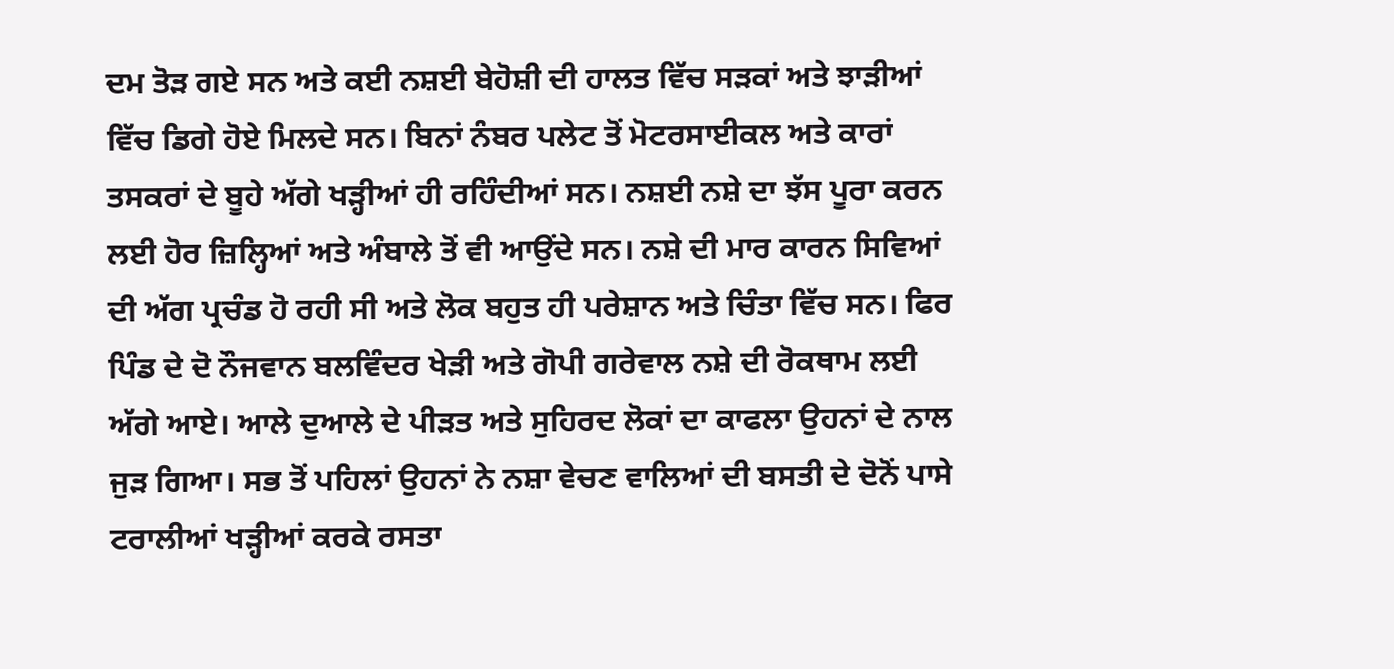ਦਮ ਤੋੜ ਗਏ ਸਨ ਅਤੇ ਕਈ ਨਸ਼ਈ ਬੇਹੋਸ਼ੀ ਦੀ ਹਾਲਤ ਵਿੱਚ ਸੜਕਾਂ ਅਤੇ ਝਾੜੀਆਂ ਵਿੱਚ ਡਿਗੇ ਹੋਏ ਮਿਲਦੇ ਸਨ। ਬਿਨਾਂ ਨੰਬਰ ਪਲੇਟ ਤੋਂ ਮੋਟਰਸਾਈਕਲ ਅਤੇ ਕਾਰਾਂ ਤਸਕਰਾਂ ਦੇ ਬੂਹੇ ਅੱਗੇ ਖੜ੍ਹੀਆਂ ਹੀ ਰਹਿੰਦੀਆਂ ਸਨ। ਨਸ਼ਈ ਨਸ਼ੇ ਦਾ ਝੱਸ ਪੂਰਾ ਕਰਨ ਲਈ ਹੋਰ ਜ਼ਿਲ੍ਹਿਆਂ ਅਤੇ ਅੰਬਾਲੇ ਤੋਂ ਵੀ ਆਉਂਦੇ ਸਨ। ਨਸ਼ੇ ਦੀ ਮਾਰ ਕਾਰਨ ਸਿਵਿਆਂ ਦੀ ਅੱਗ ਪ੍ਰਚੰਡ ਹੋ ਰਹੀ ਸੀ ਅਤੇ ਲੋਕ ਬਹੁਤ ਹੀ ਪਰੇਸ਼ਾਨ ਅਤੇ ਚਿੰਤਾ ਵਿੱਚ ਸਨ। ਫਿਰ ਪਿੰਡ ਦੇ ਦੋ ਨੌਜਵਾਨ ਬਲਵਿੰਦਰ ਖੇੜੀ ਅਤੇ ਗੋਪੀ ਗਰੇਵਾਲ ਨਸ਼ੇ ਦੀ ਰੋਕਥਾਮ ਲਈ ਅੱਗੇ ਆਏ। ਆਲੇ ਦੁਆਲੇ ਦੇ ਪੀੜਤ ਅਤੇ ਸੁਹਿਰਦ ਲੋਕਾਂ ਦਾ ਕਾਫਲਾ ਉਹਨਾਂ ਦੇ ਨਾਲ ਜੁੜ ਗਿਆ। ਸਭ ਤੋਂ ਪਹਿਲਾਂ ਉਹਨਾਂ ਨੇ ਨਸ਼ਾ ਵੇਚਣ ਵਾਲਿਆਂ ਦੀ ਬਸਤੀ ਦੇ ਦੋਨੋਂ ਪਾਸੇ ਟਰਾਲੀਆਂ ਖੜ੍ਹੀਆਂ ਕਰਕੇ ਰਸਤਾ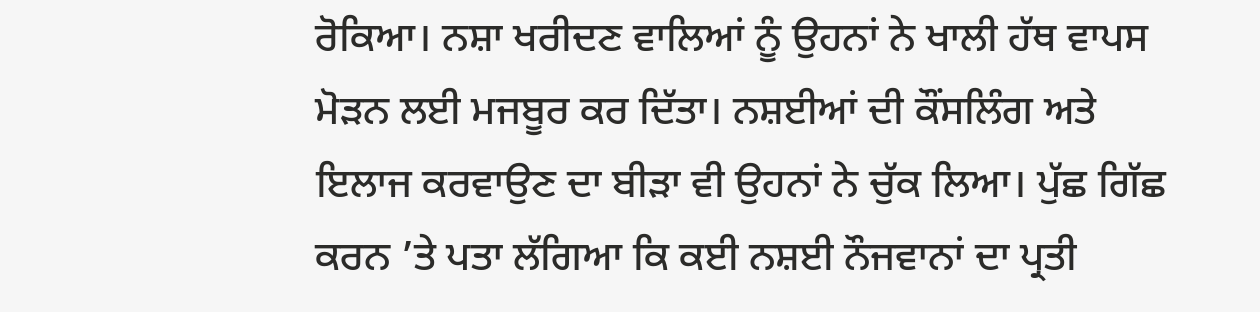ਰੋਕਿਆ। ਨਸ਼ਾ ਖਰੀਦਣ ਵਾਲਿਆਂ ਨੂੰ ਉਹਨਾਂ ਨੇ ਖਾਲੀ ਹੱਥ ਵਾਪਸ ਮੋੜਨ ਲਈ ਮਜਬੂਰ ਕਰ ਦਿੱਤਾ। ਨਸ਼ਈਆਂ ਦੀ ਕੌਂਸਲਿੰਗ ਅਤੇ ਇਲਾਜ ਕਰਵਾਉਣ ਦਾ ਬੀੜਾ ਵੀ ਉਹਨਾਂ ਨੇ ਚੁੱਕ ਲਿਆ। ਪੁੱਛ ਗਿੱਛ ਕਰਨ ’ਤੇ ਪਤਾ ਲੱਗਿਆ ਕਿ ਕਈ ਨਸ਼ਈ ਨੌਜਵਾਨਾਂ ਦਾ ਪ੍ਰਤੀ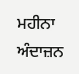ਮਹੀਨਾ ਅੰਦਾਜ਼ਨ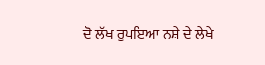ਦੋ ਲੱਖ ਰੁਪਇਆ ਨਸ਼ੇ ਦੇ ਲੇਖੇ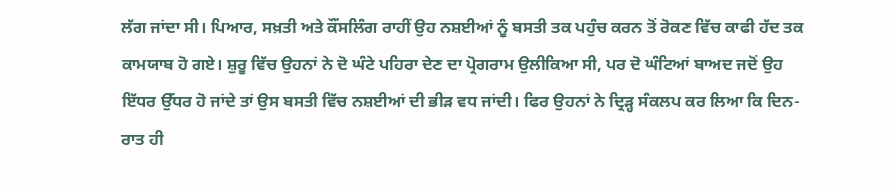ਲੱਗ ਜਾਂਦਾ ਸੀ। ਪਿਆਰ, ਸਖ਼ਤੀ ਅਤੇ ਕੌਂਸਲਿੰਗ ਰਾਹੀਂ ਉਹ ਨਸ਼ਈਆਂ ਨੂੰ ਬਸਤੀ ਤਕ ਪਹੁੰਚ ਕਰਨ ਤੋਂ ਰੋਕਣ ਵਿੱਚ ਕਾਫੀ ਹੱਦ ਤਕ ਕਾਮਯਾਬ ਹੋ ਗਏ। ਸ਼ੁਰੂ ਵਿੱਚ ਉਹਨਾਂ ਨੇ ਦੋ ਘੰਟੇ ਪਹਿਰਾ ਦੇਣ ਦਾ ਪ੍ਰੋਗਰਾਮ ਉਲੀਕਿਆ ਸੀ, ਪਰ ਦੋ ਘੰਟਿਆਂ ਬਾਅਦ ਜਦੋਂ ਉਹ ਇੱਧਰ ਉੱਧਰ ਹੋ ਜਾਂਦੇ ਤਾਂ ਉਸ ਬਸਤੀ ਵਿੱਚ ਨਸ਼ਈਆਂ ਦੀ ਭੀੜ ਵਧ ਜਾਂਦੀ। ਫਿਰ ਉਹਨਾਂ ਨੇ ਦ੍ਰਿੜ੍ਹ ਸੰਕਲਪ ਕਰ ਲਿਆ ਕਿ ਦਿਨ-ਰਾਤ ਹੀ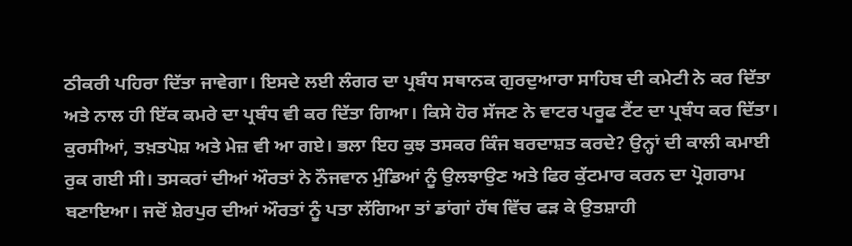ਠੀਕਰੀ ਪਹਿਰਾ ਦਿੱਤਾ ਜਾਵੇਗਾ। ਇਸਦੇ ਲਈ ਲੰਗਰ ਦਾ ਪ੍ਰਬੰਧ ਸਥਾਨਕ ਗੁਰਦੁਆਰਾ ਸਾਹਿਬ ਦੀ ਕਮੇਟੀ ਨੇ ਕਰ ਦਿੱਤਾ ਅਤੇ ਨਾਲ ਹੀ ਇੱਕ ਕਮਰੇ ਦਾ ਪ੍ਰਬੰਧ ਵੀ ਕਰ ਦਿੱਤਾ ਗਿਆ। ਕਿਸੇ ਹੋਰ ਸੱਜਣ ਨੇ ਵਾਟਰ ਪਰੂਫ ਟੈਂਟ ਦਾ ਪ੍ਰਬੰਧ ਕਰ ਦਿੱਤਾ। ਕੁਰਸੀਆਂ, ਤਖ਼ਤਪੋਸ਼ ਅਤੇ ਮੇਜ਼ ਵੀ ਆ ਗਏ। ਭਲਾ ਇਹ ਕੁਝ ਤਸਕਰ ਕਿੰਜ ਬਰਦਾਸ਼ਤ ਕਰਦੇ? ਉਨ੍ਹਾਂ ਦੀ ਕਾਲੀ ਕਮਾਈ ਰੁਕ ਗਈ ਸੀ। ਤਸਕਰਾਂ ਦੀਆਂ ਔਰਤਾਂ ਨੇ ਨੌਜਵਾਨ ਮੁੰਡਿਆਂ ਨੂੰ ਉਲਝਾਉਣ ਅਤੇ ਫਿਰ ਕੁੱਟਮਾਰ ਕਰਨ ਦਾ ਪ੍ਰੋਗਰਾਮ ਬਣਾਇਆ। ਜਦੋਂ ਸ਼ੇਰਪੁਰ ਦੀਆਂ ਔਰਤਾਂ ਨੂੰ ਪਤਾ ਲੱਗਿਆ ਤਾਂ ਡਾਂਗਾਂ ਹੱਥ ਵਿੱਚ ਫੜ ਕੇ ਉਤਸ਼ਾਹੀ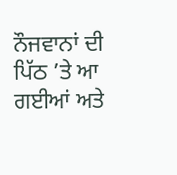ਨੌਜਵਾਨਾਂ ਦੀ ਪਿੱਠ ’ਤੇ ਆ ਗਈਆਂ ਅਤੇ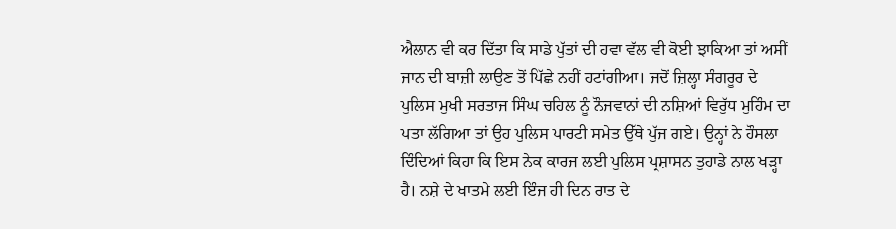ਐਲਾਨ ਵੀ ਕਰ ਦਿੱਤਾ ਕਿ ਸਾਡੇ ਪੁੱਤਾਂ ਦੀ ਹਵਾ ਵੱਲ ਵੀ ਕੋਈ ਝਾਕਿਆ ਤਾਂ ਅਸੀਂ ਜਾਨ ਦੀ ਬਾਜ਼ੀ ਲਾਉਣ ਤੋਂ ਪਿੱਛੇ ਨਹੀਂ ਹਟਾਂਗੀਆ। ਜਦੋਂ ਜ਼ਿਲ੍ਹਾ ਸੰਗਰੂਰ ਦੇ ਪੁਲਿਸ ਮੁਖੀ ਸਰਤਾਜ ਸਿੰਘ ਚਹਿਲ ਨੂੰ ਨੌਜਵਾਨਾਂ ਦੀ ਨਸ਼ਿਆਂ ਵਿਰੁੱਧ ਮੁਹਿੰਮ ਦਾ ਪਤਾ ਲੱਗਿਆ ਤਾਂ ਉਹ ਪੁਲਿਸ ਪਾਰਟੀ ਸਮੇਤ ਉੱਥੇ ਪੁੱਜ ਗਏ। ਉਨ੍ਹਾਂ ਨੇ ਹੌਸਲਾ ਦਿੰਦਿਆਂ ਕਿਹਾ ਕਿ ਇਸ ਨੇਕ ਕਾਰਜ ਲਈ ਪੁਲਿਸ ਪ੍ਰਸ਼ਾਸਨ ਤੁਹਾਡੇ ਨਾਲ ਖੜ੍ਹਾ ਹੈ। ਨਸ਼ੇ ਦੇ ਖਾਤਮੇ ਲਈ ਇੰਜ ਹੀ ਦਿਨ ਰਾਤ ਦੇ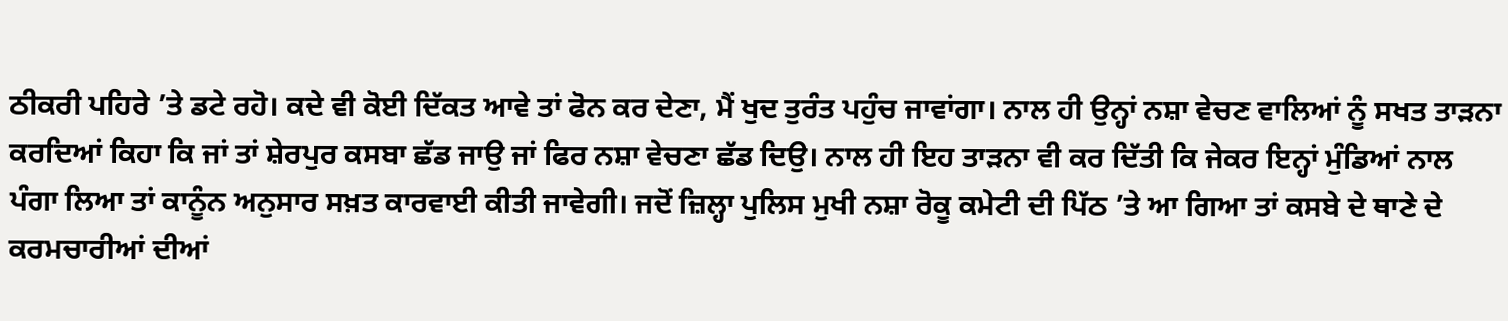ਠੀਕਰੀ ਪਹਿਰੇ ’ਤੇ ਡਟੇ ਰਹੋ। ਕਦੇ ਵੀ ਕੋਈ ਦਿੱਕਤ ਆਵੇ ਤਾਂ ਫੋਨ ਕਰ ਦੇਣਾ, ਮੈਂ ਖੁਦ ਤੁਰੰਤ ਪਹੁੰਚ ਜਾਵਾਂਗਾ। ਨਾਲ ਹੀ ਉਨ੍ਹਾਂ ਨਸ਼ਾ ਵੇਚਣ ਵਾਲਿਆਂ ਨੂੰ ਸਖਤ ਤਾੜਨਾ ਕਰਦਿਆਂ ਕਿਹਾ ਕਿ ਜਾਂ ਤਾਂ ਸ਼ੇਰਪੁਰ ਕਸਬਾ ਛੱਡ ਜਾਉ ਜਾਂ ਫਿਰ ਨਸ਼ਾ ਵੇਚਣਾ ਛੱਡ ਦਿਉ। ਨਾਲ ਹੀ ਇਹ ਤਾੜਨਾ ਵੀ ਕਰ ਦਿੱਤੀ ਕਿ ਜੇਕਰ ਇਨ੍ਹਾਂ ਮੁੰਡਿਆਂ ਨਾਲ ਪੰਗਾ ਲਿਆ ਤਾਂ ਕਾਨੂੰਨ ਅਨੁਸਾਰ ਸਖ਼ਤ ਕਾਰਵਾਈ ਕੀਤੀ ਜਾਵੇਗੀ। ਜਦੋਂ ਜ਼ਿਲ੍ਹਾ ਪੁਲਿਸ ਮੁਖੀ ਨਸ਼ਾ ਰੋਕੂ ਕਮੇਟੀ ਦੀ ਪਿੱਠ ’ਤੇ ਆ ਗਿਆ ਤਾਂ ਕਸਬੇ ਦੇ ਥਾਣੇ ਦੇ ਕਰਮਚਾਰੀਆਂ ਦੀਆਂ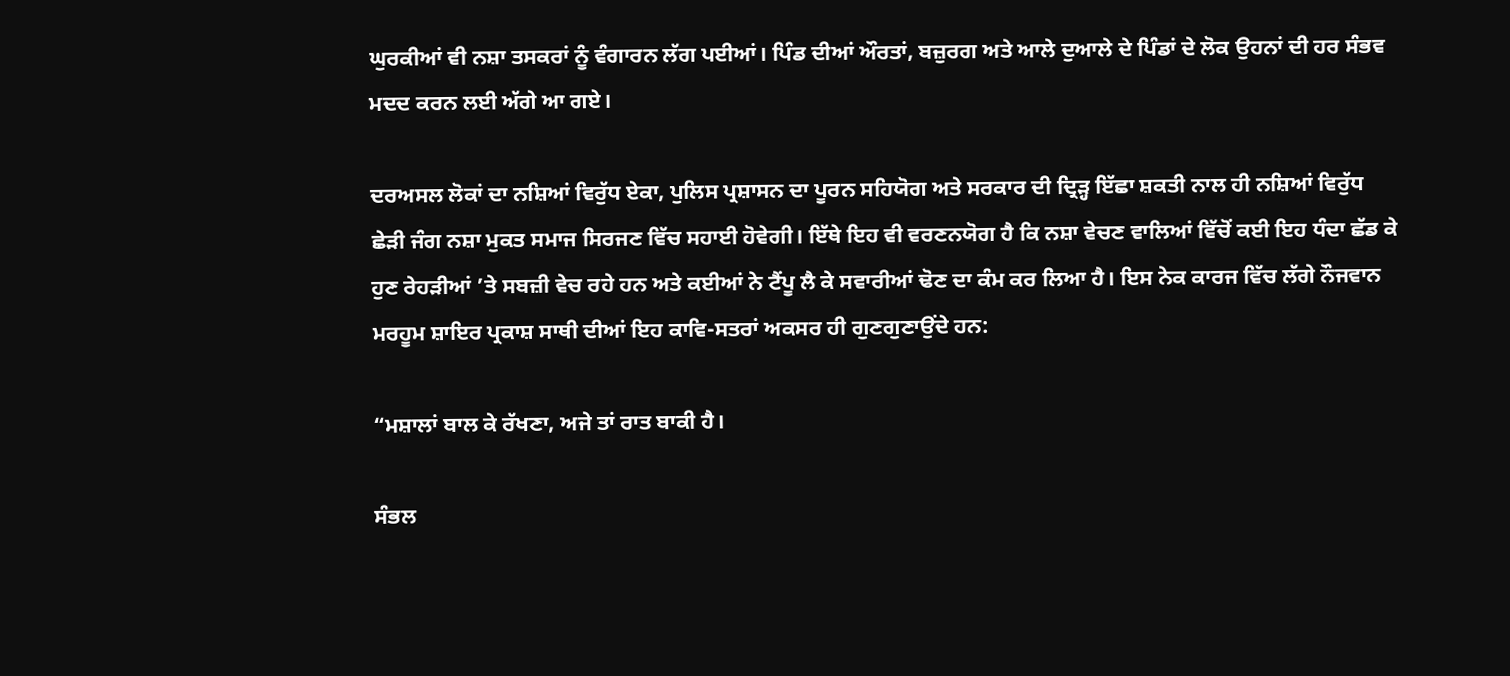ਘੁਰਕੀਆਂ ਵੀ ਨਸ਼ਾ ਤਸਕਰਾਂ ਨੂੰ ਵੰਗਾਰਨ ਲੱਗ ਪਈਆਂ। ਪਿੰਡ ਦੀਆਂ ਔਰਤਾਂ, ਬਜ਼ੁਰਗ ਅਤੇ ਆਲੇ ਦੁਆਲੇ ਦੇ ਪਿੰਡਾਂ ਦੇ ਲੋਕ ਉਹਨਾਂ ਦੀ ਹਰ ਸੰਭਵ ਮਦਦ ਕਰਨ ਲਈ ਅੱਗੇ ਆ ਗਏ।

ਦਰਅਸਲ ਲੋਕਾਂ ਦਾ ਨਸ਼ਿਆਂ ਵਿਰੁੱਧ ਏਕਾ, ਪੁਲਿਸ ਪ੍ਰਸ਼ਾਸਨ ਦਾ ਪੂਰਨ ਸਹਿਯੋਗ ਅਤੇ ਸਰਕਾਰ ਦੀ ਦ੍ਰਿੜ੍ਹ ਇੱਛਾ ਸ਼ਕਤੀ ਨਾਲ ਹੀ ਨਸ਼ਿਆਂ ਵਿਰੁੱਧ ਛੇੜੀ ਜੰਗ ਨਸ਼ਾ ਮੁਕਤ ਸਮਾਜ ਸਿਰਜਣ ਵਿੱਚ ਸਹਾਈ ਹੋਵੇਗੀ। ਇੱਥੇ ਇਹ ਵੀ ਵਰਣਨਯੋਗ ਹੈ ਕਿ ਨਸ਼ਾ ਵੇਚਣ ਵਾਲਿਆਂ ਵਿੱਚੋਂ ਕਈ ਇਹ ਧੰਦਾ ਛੱਡ ਕੇ ਹੁਣ ਰੇਹੜੀਆਂ ’ਤੇ ਸਬਜ਼ੀ ਵੇਚ ਰਹੇ ਹਨ ਅਤੇ ਕਈਆਂ ਨੇ ਟੈਂਪੂ ਲੈ ਕੇ ਸਵਾਰੀਆਂ ਢੋਣ ਦਾ ਕੰਮ ਕਰ ਲਿਆ ਹੈ। ਇਸ ਨੇਕ ਕਾਰਜ ਵਿੱਚ ਲੱਗੇ ਨੌਜਵਾਨ ਮਰਹੂਮ ਸ਼ਾਇਰ ਪ੍ਰਕਾਸ਼ ਸਾਥੀ ਦੀਆਂ ਇਹ ਕਾਵਿ-ਸਤਰਾਂ ਅਕਸਰ ਹੀ ਗੁਣਗੁਣਾਉਂਦੇ ਹਨ:

“ਮਸ਼ਾਲਾਂ ਬਾਲ ਕੇ ਰੱਖਣਾ, ਅਜੇ ਤਾਂ ਰਾਤ ਬਾਕੀ ਹੈ।

ਸੰਭਲ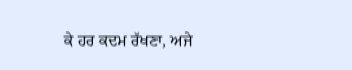ਕੇ ਹਰ ਕਦਮ ਰੱਖਣਾ, ਅਜੇ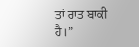ਤਾਂ ਰਾਤ ਬਾਕੀ ਹੈ।”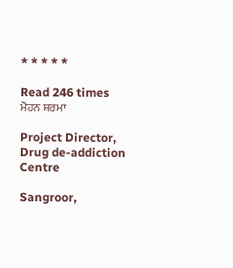* * * * *

Read 246 times
ਮੋਹਨ ਸ਼ਰਮਾ

Project Director, Drug de-addiction Centre

Sangroor,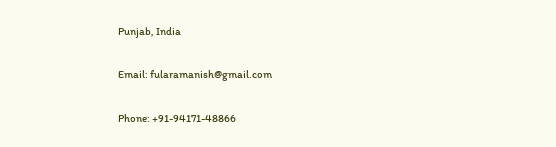Punjab, India

Email: fularamanish@gmail.com

Phone: +91-94171-48866